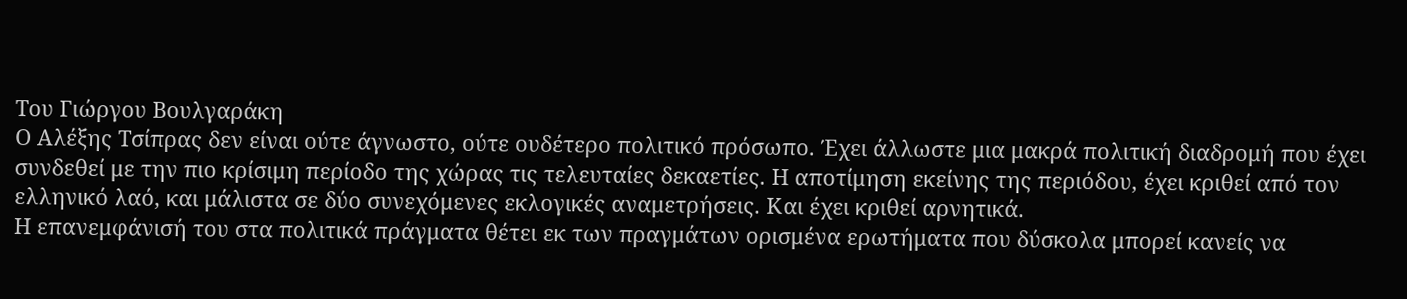Του Γιώργου Βουλγαράκη
Ο Αλέξης Τσίπρας δεν είναι ούτε άγνωστο, ούτε ουδέτερο πολιτικό πρόσωπο. Έχει άλλωστε μια μακρά πολιτική διαδρομή που έχει συνδεθεί με την πιο κρίσιμη περίοδο της χώρας τις τελευταίες δεκαετίες. Η αποτίμηση εκείνης της περιόδου, έχει κριθεί από τον ελληνικό λαό, και μάλιστα σε δύο συνεχόμενες εκλογικές αναμετρήσεις. Και έχει κριθεί αρνητικά.
Η επανεμφάνισή του στα πολιτικά πράγματα θέτει εκ των πραγμάτων ορισμένα ερωτήματα που δύσκολα μπορεί κανείς να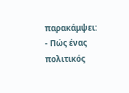παρακάμψει:
- Πώς ένας πολιτικός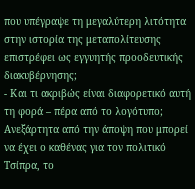που υπέγραψε τη μεγαλύτερη λιτότητα στην ιστορία της μεταπολίτευσης επιστρέφει ως εγγυητής προοδευτικής διακυβέρνησης;
- Και τι ακριβώς είναι διαφορετικό αυτή τη φορά – πέρα από το λογότυπο;
Ανεξάρτητα από την άποψη που μπορεί να έχει ο καθένας για τον πολιτικό Τσίπρα, το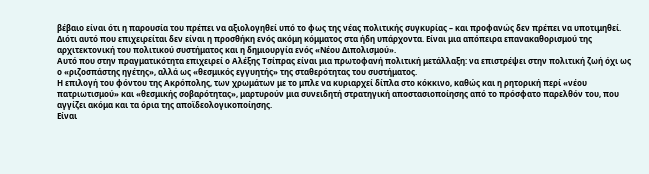βέβαιο είναι ότι η παρουσία του πρέπει να αξιολογηθεί υπό το φως της νέας πολιτικής συγκυρίας – και προφανώς δεν πρέπει να υποτιμηθεί.
Διότι αυτό που επιχειρείται δεν είναι η προσθήκη ενός ακόμη κόμματος στα ήδη υπάρχοντα. Είναι μια απόπειρα επανακαθορισμού της αρχιτεκτονική του πολιτικού συστήματος και η δημιουργία ενός «Νέου Διπολισμού».
Αυτό που στην πραγματικότητα επιχειρεί ο Αλέξης Τσίπρας είναι μια πρωτοφανή πολιτική μετάλλαξη: να επιστρέψει στην πολιτική ζωή όχι ως ο «ριζοσπάστης ηγέτης», αλλά ως «θεσμικός εγγυητής» της σταθερότητας του συστήματος.
Η επιλογή του φόντου της Ακρόπολης, των χρωμάτων με το μπλε να κυριαρχεί δίπλα στο κόκκινο, καθώς και η ρητορική περί «νέου πατριωτισμού» και «θεσμικής σοβαρότητας», μαρτυρούν μια συνειδητή στρατηγική αποστασιοποίησης από το πρόσφατο παρελθόν του, που αγγίζει ακόμα και τα όρια της αποϊδεολογικοποίησης.
Είναι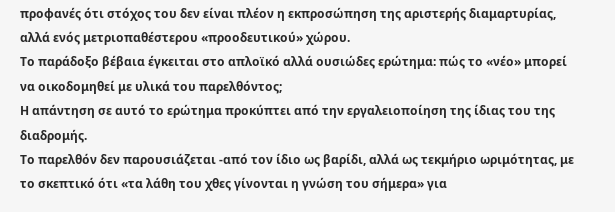προφανές ότι στόχος του δεν είναι πλέον η εκπροσώπηση της αριστερής διαμαρτυρίας, αλλά ενός μετριοπαθέστερου «προοδευτικού» χώρου.
Το παράδοξο βέβαια έγκειται στο απλοϊκό αλλά ουσιώδες ερώτημα: πώς το «νέο» μπορεί να οικοδομηθεί με υλικά του παρελθόντος;
Η απάντηση σε αυτό το ερώτημα προκύπτει από την εργαλειοποίηση της ίδιας του της διαδρομής.
Το παρελθόν δεν παρουσιάζεται -από τον ίδιο ως βαρίδι, αλλά ως τεκμήριο ωριμότητας, με το σκεπτικό ότι «τα λάθη του χθες γίνονται η γνώση του σήμερα» για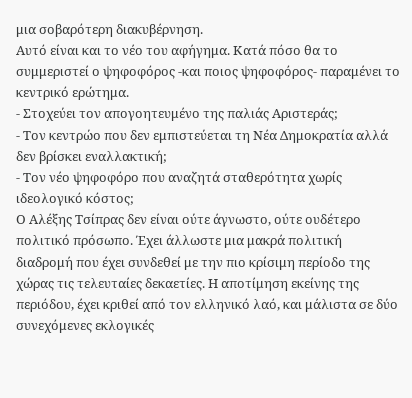μια σοβαρότερη διακυβέρνηση.
Αυτό είναι και το νέο του αφήγημα. Κατά πόσο θα το συμμεριστεί ο ψηφοφόρος -και ποιος ψηφοφόρος- παραμένει το κεντρικό ερώτημα.
- Στοχεύει τον απογοητευμένο της παλιάς Αριστεράς;
- Τον κεντρώο που δεν εμπιστεύεται τη Νέα Δημοκρατία αλλά δεν βρίσκει εναλλακτική;
- Τον νέο ψηφοφόρο που αναζητά σταθερότητα χωρίς ιδεολογικό κόστος;
Ο Αλέξης Τσίπρας δεν είναι ούτε άγνωστο, ούτε ουδέτερο πολιτικό πρόσωπο. Έχει άλλωστε μια μακρά πολιτική διαδρομή που έχει συνδεθεί με την πιο κρίσιμη περίοδο της χώρας τις τελευταίες δεκαετίες. Η αποτίμηση εκείνης της περιόδου, έχει κριθεί από τον ελληνικό λαό, και μάλιστα σε δύο συνεχόμενες εκλογικές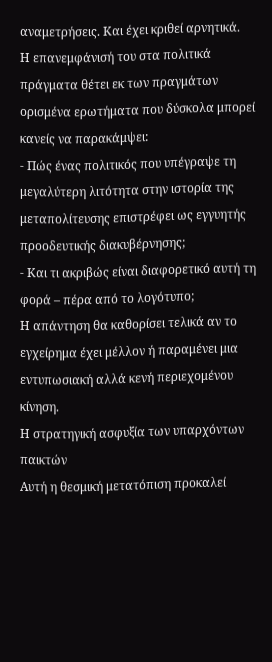αναμετρήσεις. Και έχει κριθεί αρνητικά.
Η επανεμφάνισή του στα πολιτικά πράγματα θέτει εκ των πραγμάτων ορισμένα ερωτήματα που δύσκολα μπορεί κανείς να παρακάμψει:
- Πώς ένας πολιτικός που υπέγραψε τη μεγαλύτερη λιτότητα στην ιστορία της μεταπολίτευσης επιστρέφει ως εγγυητής προοδευτικής διακυβέρνησης;
- Και τι ακριβώς είναι διαφορετικό αυτή τη φορά – πέρα από το λογότυπο;
Η απάντηση θα καθορίσει τελικά αν το εγχείρημα έχει μέλλον ή παραμένει μια εντυπωσιακή αλλά κενή περιεχομένου κίνηση.
Η στρατηγική ασφυξία των υπαρχόντων παικτών
Αυτή η θεσμική μετατόπιση προκαλεί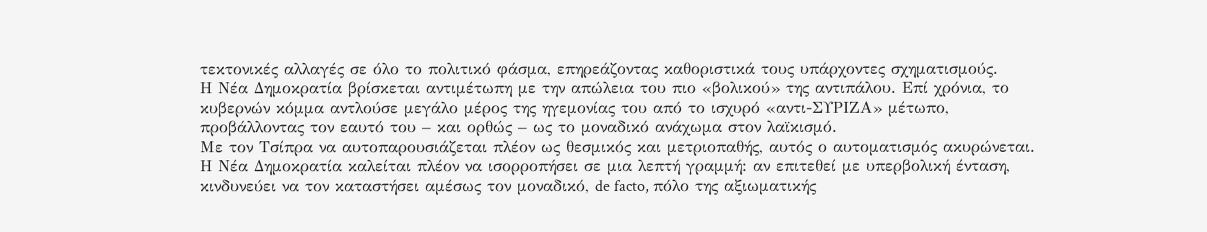τεκτονικές αλλαγές σε όλο το πολιτικό φάσμα, επηρεάζοντας καθοριστικά τους υπάρχοντες σχηματισμούς.
Η Νέα Δημοκρατία βρίσκεται αντιμέτωπη με την απώλεια του πιο «βολικού» της αντιπάλου. Επί χρόνια, το κυβερνών κόμμα αντλούσε μεγάλο μέρος της ηγεμονίας του από το ισχυρό «αντι-ΣΥΡΙΖΑ» μέτωπο, προβάλλοντας τον εαυτό του – και ορθώς – ως το μοναδικό ανάχωμα στον λαϊκισμό.
Με τον Τσίπρα να αυτοπαρουσιάζεται πλέον ως θεσμικός και μετριοπαθής, αυτός ο αυτοματισμός ακυρώνεται.
Η Νέα Δημοκρατία καλείται πλέον να ισορροπήσει σε μια λεπτή γραμμή: αν επιτεθεί με υπερβολική ένταση, κινδυνεύει να τον καταστήσει αμέσως τον μοναδικό, de facto, πόλο της αξιωματικής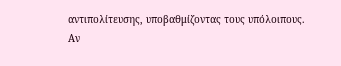αντιπολίτευσης, υποβαθμίζοντας τους υπόλοιπους.
Αν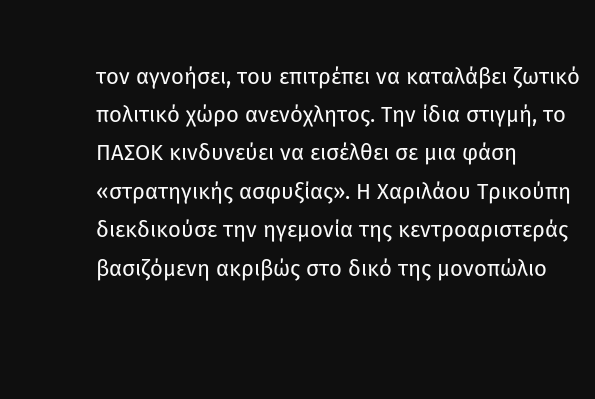τον αγνοήσει, του επιτρέπει να καταλάβει ζωτικό πολιτικό χώρο ανενόχλητος. Την ίδια στιγμή, το ΠΑΣΟΚ κινδυνεύει να εισέλθει σε μια φάση «στρατηγικής ασφυξίας». Η Χαριλάου Τρικούπη διεκδικούσε την ηγεμονία της κεντροαριστεράς βασιζόμενη ακριβώς στο δικό της μονοπώλιο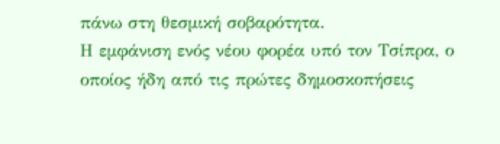πάνω στη θεσμική σοβαρότητα.
Η εμφάνιση ενός νέου φορέα υπό τον Τσίπρα, ο οποίος ήδη από τις πρώτες δημοσκοπήσεις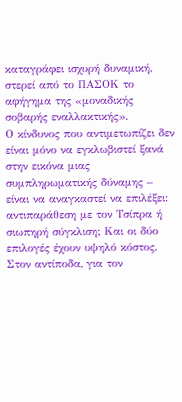καταγράφει ισχυρή δυναμική, στερεί από το ΠΑΣΟΚ το αφήγημα της «μοναδικής σοβαρής εναλλακτικής».
Ο κίνδυνος που αντιμετωπίζει δεν είναι μόνο να εγκλωβιστεί ξανά στην εικόνα μιας συμπληρωματικής δύναμης – είναι να αναγκαστεί να επιλέξει: αντιπαράθεση με τον Τσίπρα ή σιωπηρή σύγκλιση; Και οι δύο επιλογές έχουν υψηλό κόστος.
Στον αντίποδα, για τον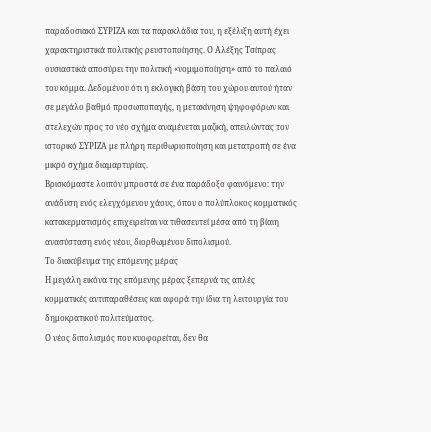παραδοσιακό ΣΥΡΙΖΑ και τα παρακλάδια του, η εξέλιξη αυτή έχει χαρακτηριστικά πολιτικής ρευστοποίησης. Ο Αλέξης Τσίπρας ουσιαστικά αποσύρει την πολιτική «νομιμοποίηση» από το παλαιό του κόμμα. Δεδομένου ότι η εκλογική βάση του χώρου αυτού ήταν σε μεγάλο βαθμό προσωποπαγής, η μετακίνηση ψηφοφόρων και στελεχών προς το νέο σχήμα αναμένεται μαζική, απειλώντας τον ιστορικό ΣΥΡΙΖΑ με πλήρη περιθωριοποίηση και μετατροπή σε ένα μικρό σχήμα διαμαρτυρίας.
Βρισκόμαστε λοιπόν μπροστά σε ένα παράδοξο φαινόμενο: την ανάδυση ενός ελεγχόμενου χάους, όπου ο πολύπλοκος κομματικός κατακερματισμός επιχειρείται να τιθασευτεί μέσα από τη βίαιη ανασύσταση ενός νέου, διορθωμένου διπολισμού.
Το διακύβευμα της επόμενης μέρας
Η μεγάλη εικόνα της επόμενης μέρας ξεπερνά τις απλές κομματικές αντιπαραθέσεις και αφορά την ίδια τη λειτουργία του δημοκρατικού πολιτεύματος.
Ο νέος διπολισμός που κυοφορείται, δεν θα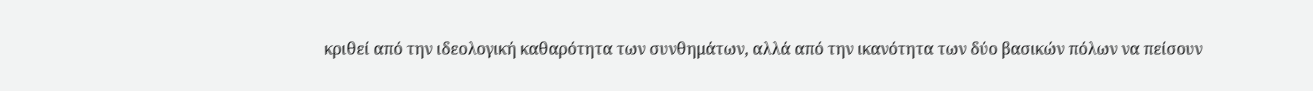κριθεί από την ιδεολογική καθαρότητα των συνθημάτων, αλλά από την ικανότητα των δύο βασικών πόλων να πείσουν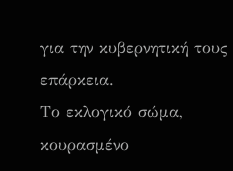για την κυβερνητική τους επάρκεια.
Το εκλογικό σώμα, κουρασμένο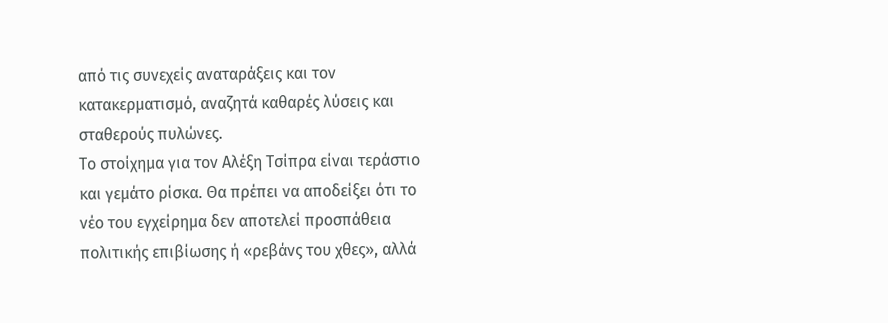από τις συνεχείς αναταράξεις και τον κατακερματισμό, αναζητά καθαρές λύσεις και σταθερούς πυλώνες.
Το στοίχημα για τον Αλέξη Τσίπρα είναι τεράστιο και γεμάτο ρίσκα. Θα πρέπει να αποδείξει ότι το νέο του εγχείρημα δεν αποτελεί προσπάθεια πολιτικής επιβίωσης ή «ρεβάνς του χθες», αλλά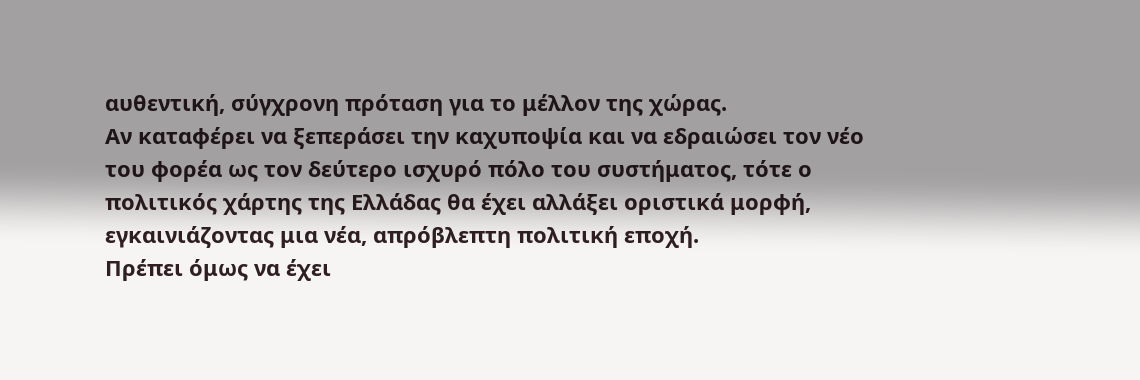αυθεντική, σύγχρονη πρόταση για το μέλλον της χώρας.
Αν καταφέρει να ξεπεράσει την καχυποψία και να εδραιώσει τον νέο του φορέα ως τον δεύτερο ισχυρό πόλο του συστήματος, τότε ο πολιτικός χάρτης της Ελλάδας θα έχει αλλάξει οριστικά μορφή, εγκαινιάζοντας μια νέα, απρόβλεπτη πολιτική εποχή.
Πρέπει όμως να έχει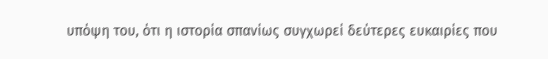υπόψη του, ότι η ιστορία σπανίως συγχωρεί δεύτερες ευκαιρίες που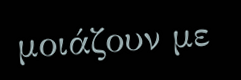μοιάζουν με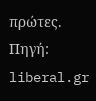πρώτες.
Πηγή: liberal.gr